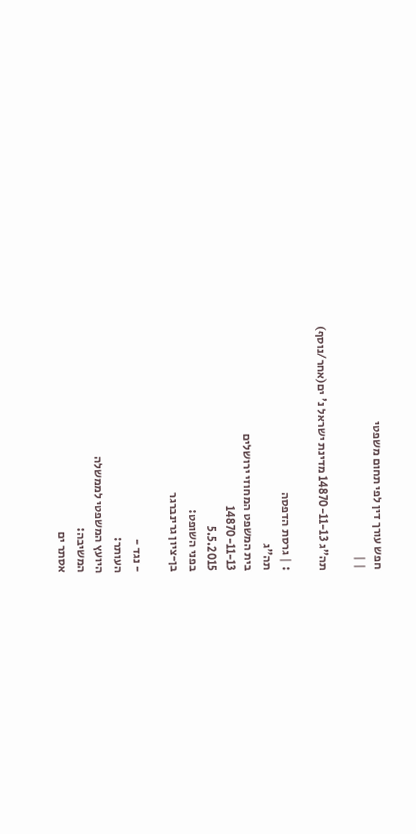חפש עורך דין לפי תחום משפטי
| |

תה"ג 14870-11-13 מדינת ישראל נ' ים(אחר/נוסף)

: | גרסת הדפסה
תה"ג
בית המשפט המחוזי ירושלים
14870-11-13
5.5.2015
בפני השופט:
בן-ציון גרינברגר

- נגד -
העותר:
היועץ המשפטי לממשלה
המשיבה:
אסתר ים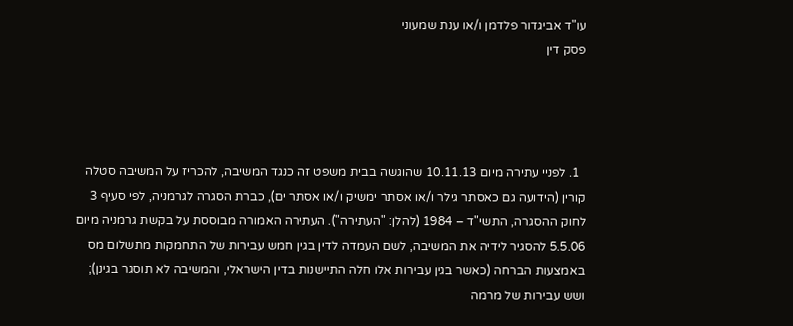עו"ד אביגדור פלדמן ו/או ענת שמעוני
פסק דין




  1. לפניי עתירה מיום 10.11.13 שהוגשה בבית משפט זה כנגד המשיבה, להכריז על המשיבה סטלה קורין (הידועה גם כאסתר גילר ו/או אסתר ימשיק ו/או אסתר ים), כברת הסגרה לגרמניה, לפי סעיף 3 לחוק ההסגרה, התשי"ד – 1984 (להלן: "העתירה"). העתירה האמורה מבוססת על בקשת גרמניה מיום 5.5.06 להסגיר לידיה את המשיבה, לשם העמדה לדין בגין חמש עבירות של התחמקות מתשלום מס באמצעות הברחה (כאשר בגין עבירות אלו חלה התיישנות בדין הישראלי, והמשיבה לא תוסגר בגינן); ושש עבירות של מרמה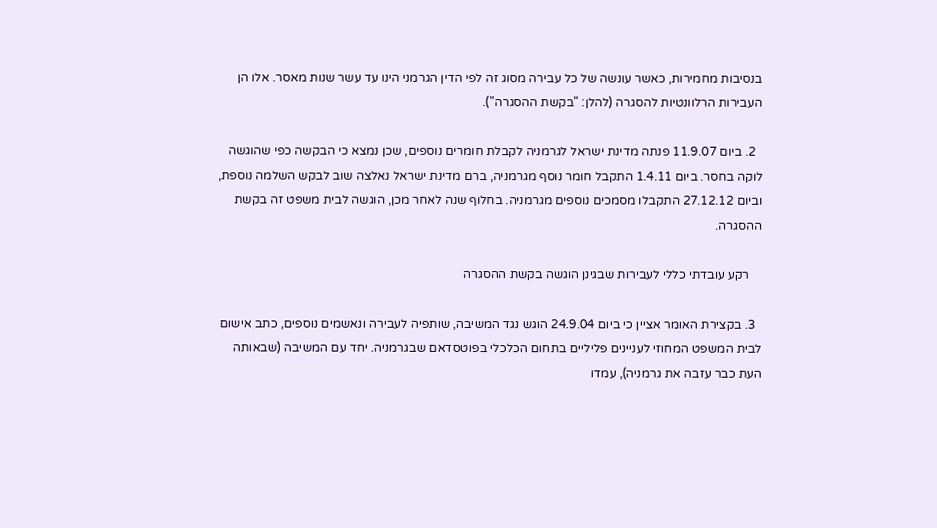בנסיבות מחמירות, כאשר עונשה של כל עבירה מסוג זה לפי הדין הגרמני הינו עד עשר שנות מאסר. אלו הן העבירות הרלוונטיות להסגרה (להלן: "בקשת ההסגרה").

  2. ביום 11.9.07 פנתה מדינת ישראל לגרמניה לקבלת חומרים נוספים, שכן נמצא כי הבקשה כפי שהוגשה לוקה בחסר. ביום 1.4.11 התקבל חומר נוסף מגרמניה, ברם מדינת ישראל נאלצה שוב לבקש השלמה נוספת, וביום 27.12.12 התקבלו מסמכים נוספים מגרמניה. בחלוף שנה לאחר מכן, הוגשה לבית משפט זה בקשת ההסגרה.

    רקע עובדתי כללי לעבירות שבגינן הוגשה בקשת ההסגרה

  3. בקצירת האומר אציין כי ביום 24.9.04 הוגש נגד המשיבה, שותפיה לעבירה ונאשמים נוספים, כתב אישום לבית המשפט המחוזי לעניינים פליליים בתחום הכלכלי בפוטסדאם שבגרמניה. יחד עם המשיבה (שבאותה העת כבר עזבה את גרמניה), עמדו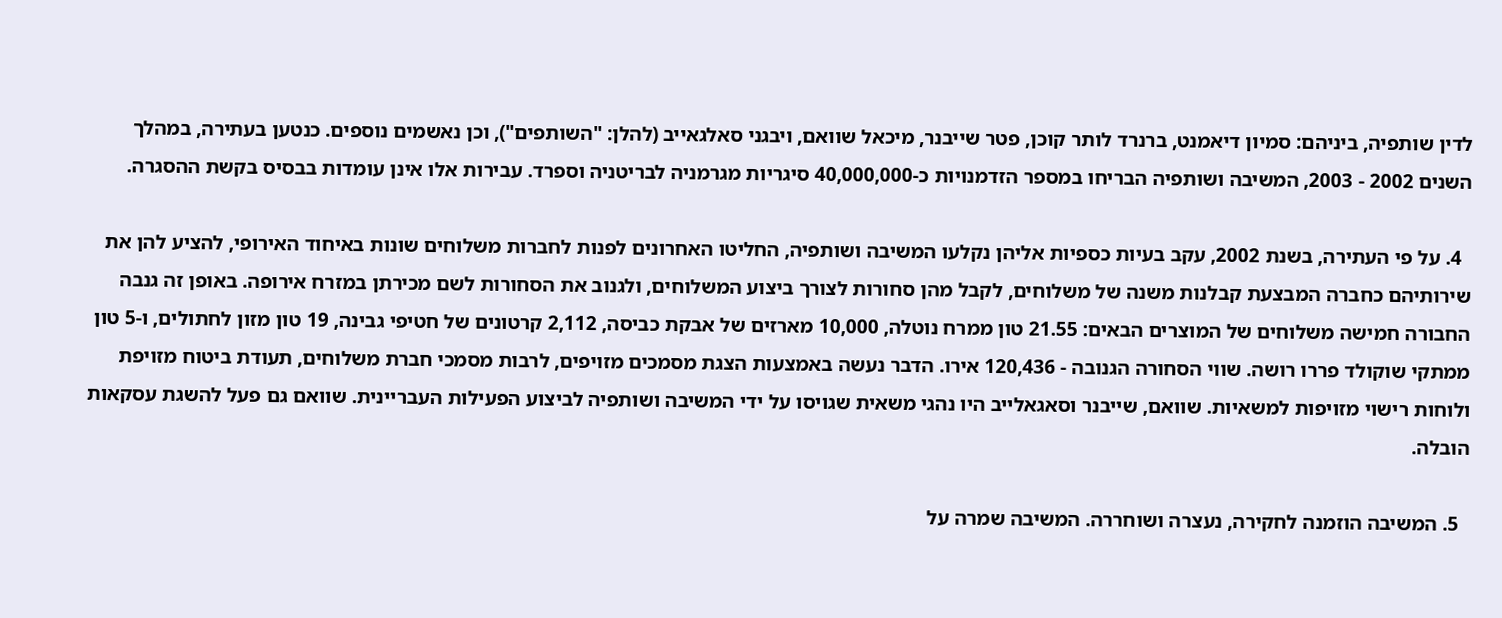לדין שותפיה, ביניהם: סמיון דיאמנט, ברנרד לותר קוכן, פטר שייבנר, מיכאל שוואם, ויבגני סאלגאייב (להלן: "השותפים"), וכן נאשמים נוספים. כנטען בעתירה, במהלך השנים 2002 - 2003, המשיבה ושותפיה הבריחו במספר הזדמנויות כ-40,000,000 סיגריות מגרמניה לבריטניה וספרד. עבירות אלו אינן עומדות בבסיס בקשת ההסגרה.

  4. על פי העתירה, בשנת 2002, עקב בעיות כספיות אליהן נקלעו המשיבה ושותפיה, החליטו האחרונים לפנות לחברות משלוחים שונות באיחוד האירופי, להציע להן את שירותיהם כחברה המבצעת קבלנות משנה של משלוחים, לקבל מהן סחורות לצורך ביצוע המשלוחים, ולגנוב את הסחורות לשם מכירתן במזרח אירופה. באופן זה גנבה החבורה חמישה משלוחים של המוצרים הבאים: 21.55 טון ממרח נוטלה, 10,000 מארזים של אבקת כביסה, 2,112 קרטונים של חטיפי גבינה, 19 טון מזון לחתולים, ו-5 טון ממתקי שוקולד פררו רושה. שווי הסחורה הגנובה - 120,436 אירו. הדבר נעשה באמצעות הצגת מסמכים מזויפים, לרבות מסמכי חברת משלוחים, תעודת ביטוח מזויפת ולוחות רישוי מזויפות למשאיות. שוואם, שייבנר וסאגאלייב היו נהגי משאית שגויסו על ידי המשיבה ושותפיה לביצוע הפעילות העבריינית. שוואם גם פעל להשגת עסקאות הובלה.

  5. המשיבה הוזמנה לחקירה, נעצרה ושוחררה. המשיבה שמרה על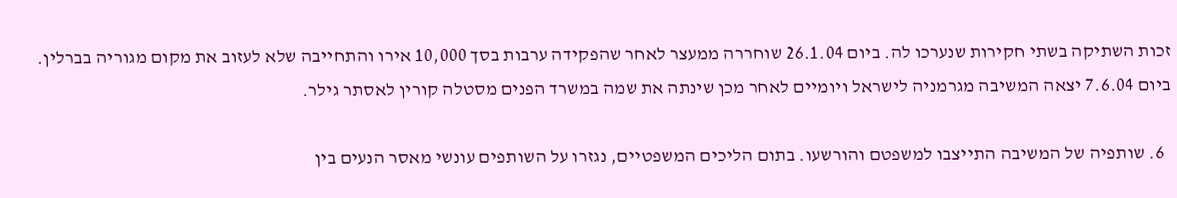זכות השתיקה בשתי חקירות שנערכו לה. ביום 26.1.04 שוחררה ממעצר לאחר שהפקידה ערבות בסך 10,000 אירו והתחייבה שלא לעזוב את מקום מגוריה בברלין. ביום 7.6.04 יצאה המשיבה מגרמניה לישראל ויומיים לאחר מכן שינתה את שמה במשרד הפנים מסטלה קורין לאסתר גילר.

  6. שותפיה של המשיבה התייצבו למשפטם והורשעו. בתום הליכים המשפטיים, נגזרו על השותפים עונשי מאסר הנעים בין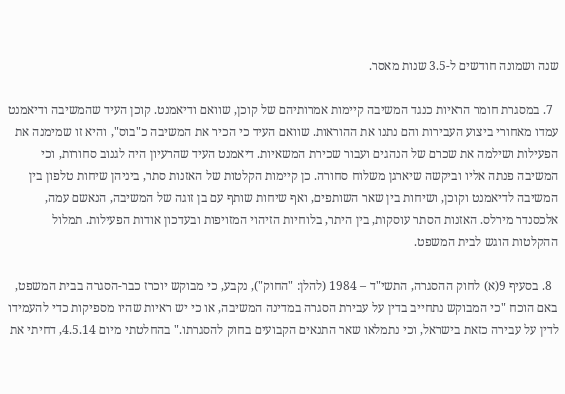שנה ושמונה חודשים ל-3.5 שנות מאסר.

  7. במסגרת חומר הראיות כנגד המשיבה קיימות אמרותיהם של קוכן, שוואם ודיאמנט. קוכן העיד שהמשיבה ודיאמנט עמדו מאחורי ביצוע העבירות והם נתנו את ההוראות. שוואם העיד כי הכיר את המשיבה כ"בוס", והיא זו שמימנה את הפעילות ושילמה את שכרם של הנהגים ועבור שכירת המשאיות. דיאמנט העיד שהרעיון היה לגנוב סחורות, וכי המשיבה פנתה אליו וביקשה שיארגן משלוח סחורה. כן קיימות הקלטות של האזנות סתר, ביניהן שיחות טלפון בין המשיבה לדיאמנט וקוכן, ושיחות בין שאר השותפים, ואף שיחות שותף עם בן זוגה של המשיבה, הנאשם עמה, אלכסנדר מירלס. האזנות הסתר עוסקות, בין היתר, בלוחיות הזיהוי המזויפות ובעדכון אודות הפעילות. תמלול ההקלטות הוגש לבית המשפט.

  8. בסעיף 9(א) לחוק ההסגרה, התשי"ד – 1984 (להלן: "החוק"), נקבע, כי מבוקש יוכרז כבר-הסגרה בבית המשפט, באם הוכח "כי המבוקש נתחייב בדין על עבירת הסגרה במדינה המשיבה, או כי יש ראיות שהיו מספיקות כדי להעמידו לדין על עבירה כזאת בישראל, וכי נתמלאו שאר התנאים הקבועים בחוק להסגרתו." בהחלטתי מיום 4.5.14, דחיתי את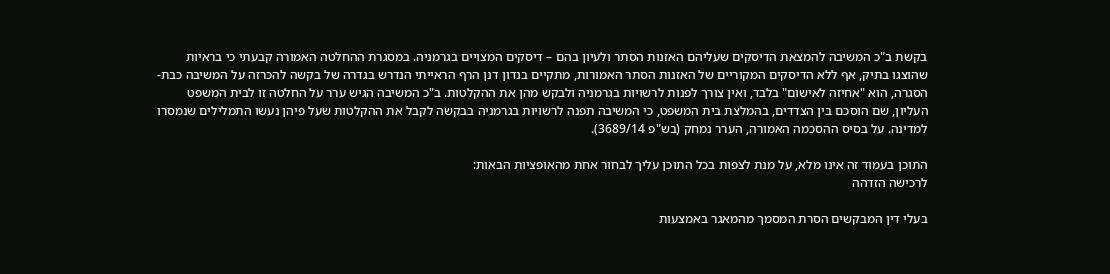בקשת ב"כ המשיבה להמצאת הדיסקים שעליהם האזנות הסתר ולעיון בהם – דיסקים המצויים בגרמניה. במסגרת ההחלטה האמורה קבעתי כי בראיות שהוצגו בתיק, אף ללא הדיסקים המקוריים של האזנות הסתר האמורות, מתקיים בנדון דנן הרף הראייתי הנדרש בגדרה של בקשה להכרזה על המשיבה כבת-הסגרה, הוא "אחיזה לאישום" בלבד, ואין צורך לפנות לרשויות בגרמניה ולבקש מהן את ההקלטות. ב"כ המשיבה הגיש ערר על החלטה זו לבית המשפט העליון, שם הוסכם בין הצדדים, בהמלצת בית המשפט, כי המשיבה תפנה לרשויות בגרמניה בבקשה לקבל את ההקלטות שעל פיהן נעשו התמלילים שנמסרו למדינה. על בסיס ההסכמה האמורה, הערר נמחק (בש"פ 3689/14).

התוכן בעמוד זה אינו מלא, על מנת לצפות בכל התוכן עליך לבחור אחת מהאופציות הבאות:
לרכישה הזדהה

בעלי דין המבקשים הסרת המסמך מהמאגר באמצעות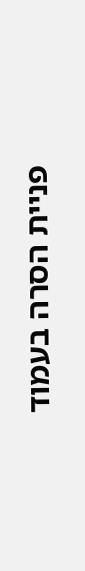פניית הסרה בעמוד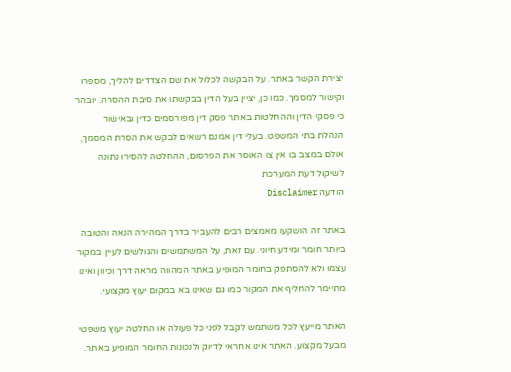יצירת הקשר באתר. על הבקשה לכלול את שם הצדדים להליך, מספרו וקישור למסמך. כמו כן, יציין בעל הדין בבקשתו את סיבת ההסרה. יובהר כי פסקי הדין וההחלטות באתר פסק דין מפורסמים כדין ובאישור הנהלת בתי המשפט. בעלי דין אמנם רשאים לבקש את הסרת המסמך, אולם במצב בו אין צו האוסר את הפרסום, ההחלטה להסירו נתונה לשיקול דעת המערכת
הודעה Disclaimer

באתר זה הושקעו מאמצים רבים להעביר בדרך המהירה הנאה והטובה ביותר חומר ומידע חיוני. עם זאת, על המשתמשים והגולשים לעיין במקור עצמו ולא להסתפק בחומר המופיע באתר המהווה מראה דרך וכיוון ואינו מתיימר להחליף את המקור כמו גם שאינו בא במקום יעוץ מקצועי.

האתר מייעץ לכל משתמש לקבל לפני כל פעולה או החלטה יעוץ משפטי מבעל מקצוע. האתר אינו אחראי לדיוק ולנכונות החומר המופיע באתר.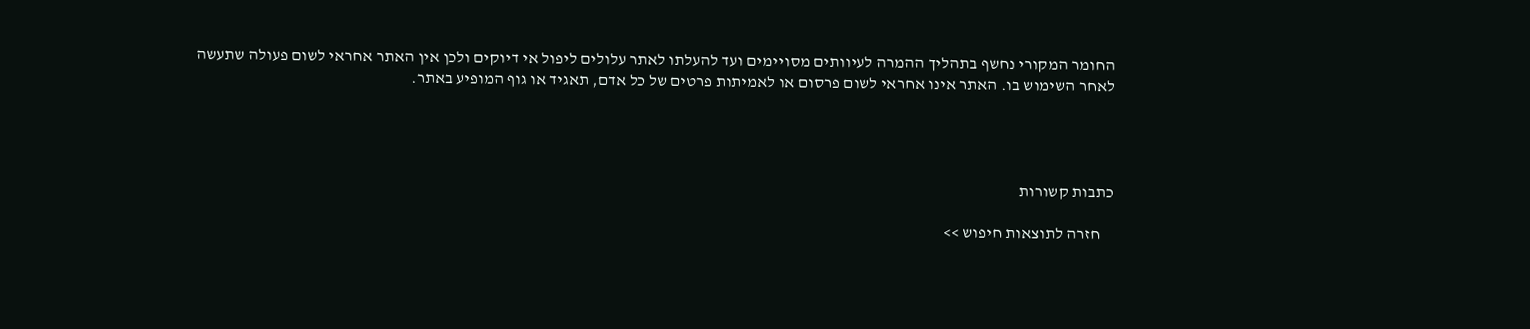החומר המקורי נחשף בתהליך ההמרה לעיוותים מסויימים ועד להעלתו לאתר עלולים ליפול אי דיוקים ולכן אין האתר אחראי לשום פעולה שתעשה לאחר השימוש בו. האתר אינו אחראי לשום פרסום או לאמיתות פרטים של כל אדם, תאגיד או גוף המופיע באתר.




כתבות קשורות

    חזרה לתוצאות חיפוש >>